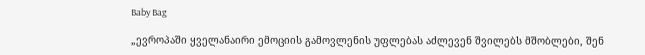Baby Bag

„ევროპაში ყველანაირი ემოციის გამოვლენის უფლებას აძლევენ შვილებს მშობლები, შენ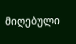მიღებული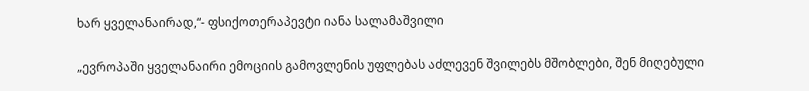ხარ ყველანაირად,“- ფსიქოთერაპევტი იანა სალამაშვილი

„ევროპაში ყველანაირი ემოციის გამოვლენის უფლებას აძლევენ შვილებს მშობლები, შენ მიღებული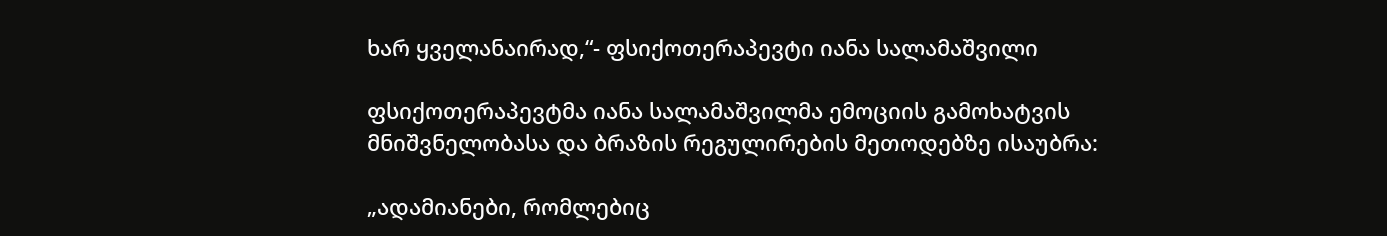ხარ ყველანაირად,“- ფსიქოთერაპევტი იანა სალამაშვილი

ფსიქოთერაპევტმა იანა სალამაშვილმა ემოციის გამოხატვის მნიშვნელობასა და ბრაზის რეგულირების მეთოდებზე ისაუბრა:

„ადამიანები, რომლებიც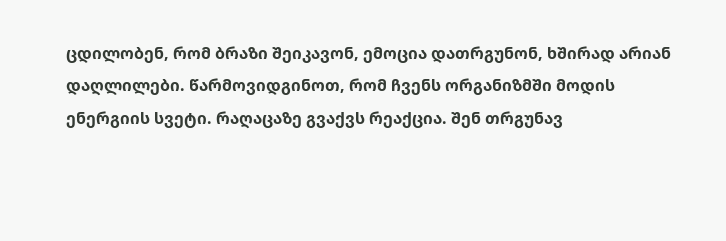ცდილობენ, რომ ბრაზი შეიკავონ, ემოცია დათრგუნონ, ხშირად არიან დაღლილები. წარმოვიდგინოთ, რომ ჩვენს ორგანიზმში მოდის ენერგიის სვეტი. რაღაცაზე გვაქვს რეაქცია. შენ თრგუნავ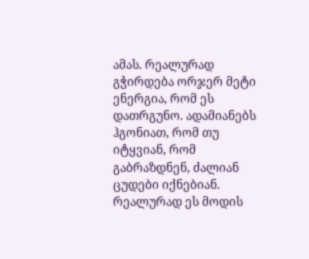ამას. რეალურად გჭირდება ორჯერ მეტი ენერგია, რომ ეს დათრგუნო. ადამიანებს ჰგონიათ, რომ თუ იტყვიან, რომ გაბრაზდნენ, ძალიან ცუდები იქნებიან. რეალურად ეს მოდის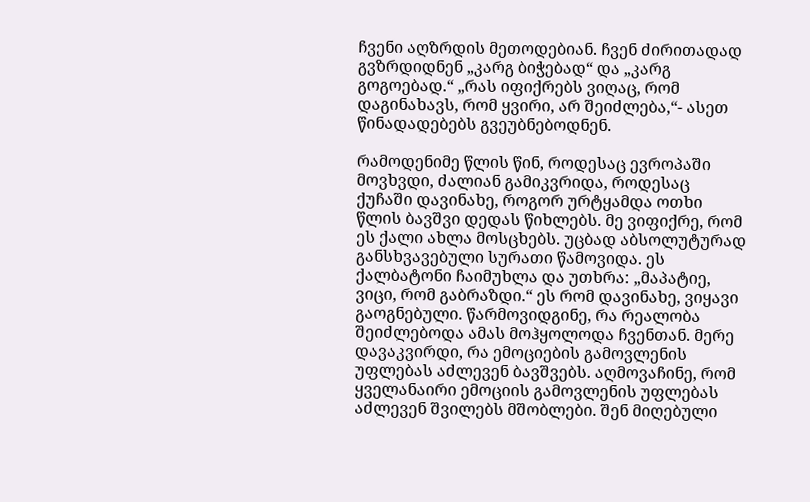ჩვენი აღზრდის მეთოდებიან. ჩვენ ძირითადად გვზრდიდნენ „კარგ ბიჭებად“ და „კარგ გოგოებად.“ „რას იფიქრებს ვიღაც, რომ დაგინახავს, რომ ყვირი, არ შეიძლება,“- ასეთ წინადადებებს გვეუბნებოდნენ.

რამოდენიმე წლის წინ, როდესაც ევროპაში მოვხვდი, ძალიან გამიკვრიდა, როდესაც ქუჩაში დავინახე, როგორ ურტყამდა ოთხი წლის ბავშვი დედას წიხლებს. მე ვიფიქრე, რომ ეს ქალი ახლა მოსცხებს. უცბად აბსოლუტურად განსხვავებული სურათი წამოვიდა. ეს ქალბატონი ჩაიმუხლა და უთხრა: „მაპატიე, ვიცი, რომ გაბრაზდი.“ ეს რომ დავინახე, ვიყავი გაოგნებული. წარმოვიდგინე, რა რეალობა შეიძლებოდა ამას მოჰყოლოდა ჩვენთან. მერე დავაკვირდი, რა ემოციების გამოვლენის უფლებას აძლევენ ბავშვებს. აღმოვაჩინე, რომ ყველანაირი ემოციის გამოვლენის უფლებას აძლევენ შვილებს მშობლები. შენ მიღებული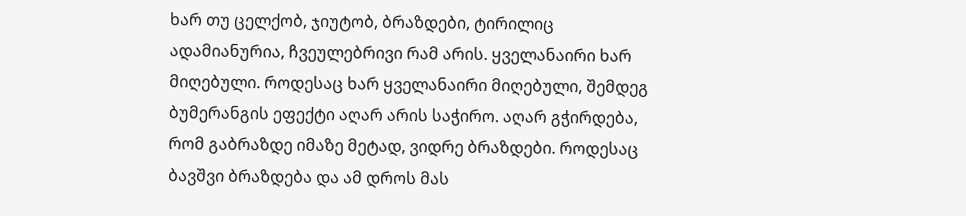ხარ თუ ცელქობ, ჯიუტობ, ბრაზდები, ტირილიც ადამიანურია, ჩვეულებრივი რამ არის. ყველანაირი ხარ მიღებული. როდესაც ხარ ყველანაირი მიღებული, შემდეგ ბუმერანგის ეფექტი აღარ არის საჭირო. აღარ გჭირდება, რომ გაბრაზდე იმაზე მეტად, ვიდრე ბრაზდები. როდესაც ბავშვი ბრაზდება და ამ დროს მას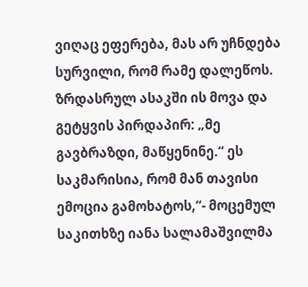ვიღაც ეფერება, მას არ უჩნდება სურვილი, რომ რამე დალეწოს. ზრდასრულ ასაკში ის მოვა და გეტყვის პირდაპირ: „მე გავბრაზდი, მაწყენინე.“ ეს საკმარისია, რომ მან თავისი ემოცია გამოხატოს,“- მოცემულ საკითხზე იანა სალამაშვილმა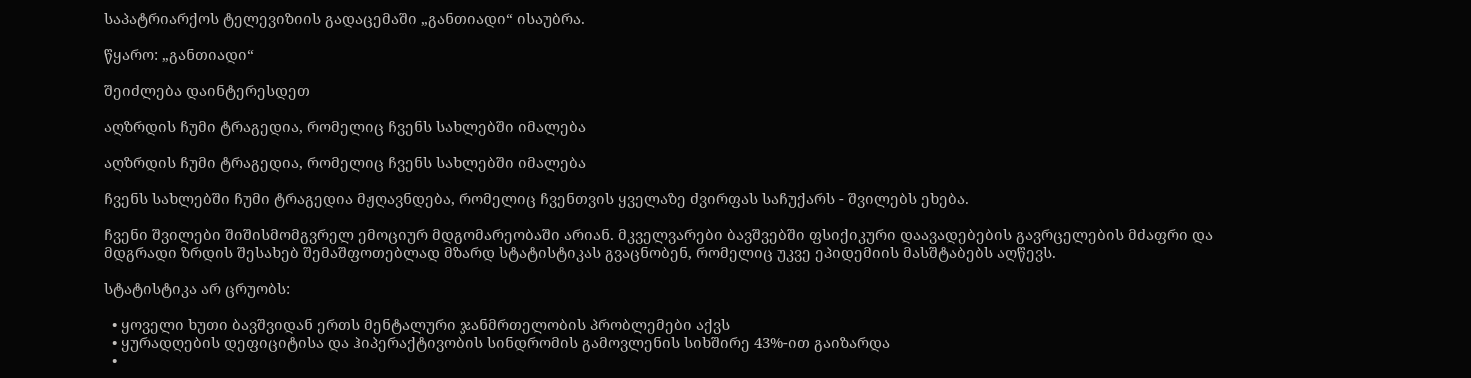საპატრიარქოს ტელევიზიის გადაცემაში „განთიადი“ ისაუბრა.

წყარო: „განთიადი“

შეიძლება დაინტერესდეთ

აღზრდის ჩუმი ტრაგედია, რომელიც ჩვენს სახლებში იმალება

აღზრდის ჩუმი ტრაგედია, რომელიც ჩვენს სახლებში იმალება

ჩვენს სახლებში ჩუმი ტრაგედია მჟღავნდება, რომელიც ჩვენთვის ყველაზე ძვირფას საჩუქარს - შვილებს ეხება.

ჩვენი შვილები შიშისმომგვრელ ემოციურ მდგომარეობაში არიან. მკველვარები ბავშვებში ფსიქიკური დაავადებების გავრცელების მძაფრი და მდგრადი ზრდის შესახებ შემაშფოთებლად მზარდ სტატისტიკას გვაცნობენ, რომელიც უკვე ეპიდემიის მასშტაბებს აღწევს.

სტატისტიკა არ ცრუობს:

  • ყოველი ხუთი ბავშვიდან ერთს მენტალური ჯანმრთელობის პრობლემები აქვს
  • ყურადღების დეფიციტისა და ჰიპერაქტივობის სინდრომის გამოვლენის სიხშირე 43%-ით გაიზარდა
  •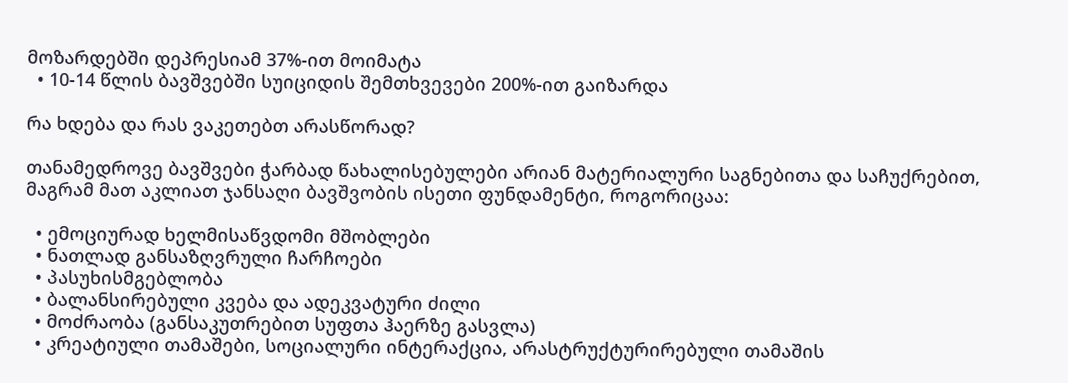მოზარდებში დეპრესიამ 37%-ით მოიმატა
  • 10-14 წლის ბავშვებში სუიციდის შემთხვევები 200%-ით გაიზარდა

რა ხდება და რას ვაკეთებთ არასწორად?

თანამედროვე ბავშვები ჭარბად წახალისებულები არიან მატერიალური საგნებითა და საჩუქრებით, მაგრამ მათ აკლიათ ჯანსაღი ბავშვობის ისეთი ფუნდამენტი, როგორიცაა:

  • ემოციურად ხელმისაწვდომი მშობლები
  • ნათლად განსაზღვრული ჩარჩოები
  • პასუხისმგებლობა
  • ბალანსირებული კვება და ადეკვატური ძილი
  • მოძრაობა (განსაკუთრებით სუფთა ჰაერზე გასვლა)
  • კრეატიული თამაშები, სოციალური ინტერაქცია, არასტრუქტურირებული თამაშის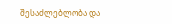შესაძლებლობა და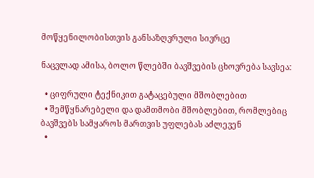მოწყენილობისთვის განსაზღვრული სივრცე

ნაცვლად ამისა, ბოლო წლებში ბავშვების ცხოვრება სავსეა:

  • ციფრული ტექნიკით გატაცებული მშობლებით
  • შემწყნარებელი და დამთმობი მშობლებით, რომლებიც ბავშვებს სამყაროს მართვის უფლებას აძლევენ
  •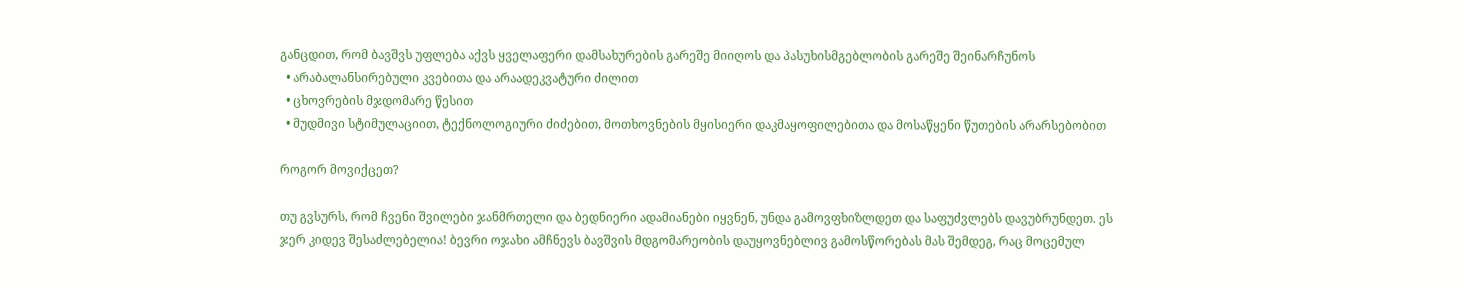განცდით, რომ ბავშვს უფლება აქვს ყველაფერი დამსახურების გარეშე მიიღოს და პასუხისმგებლობის გარეშე შეინარჩუნოს
  • არაბალანსირებული კვებითა და არაადეკვატური ძილით
  • ცხოვრების მჯდომარე წესით
  • მუდმივი სტიმულაციით, ტექნოლოგიური ძიძებით, მოთხოვნების მყისიერი დაკმაყოფილებითა და მოსაწყენი წუთების არარსებობით

როგორ მოვიქცეთ?

თუ გვსურს, რომ ჩვენი შვილები ჯანმრთელი და ბედნიერი ადამიანები იყვნენ, უნდა გამოვფხიზლდეთ და საფუძვლებს დავუბრუნდეთ. ეს ჯერ კიდევ შესაძლებელია! ბევრი ოჯახი ამჩნევს ბავშვის მდგომარეობის დაუყოვნებლივ გამოსწორებას მას შემდეგ, რაც მოცემულ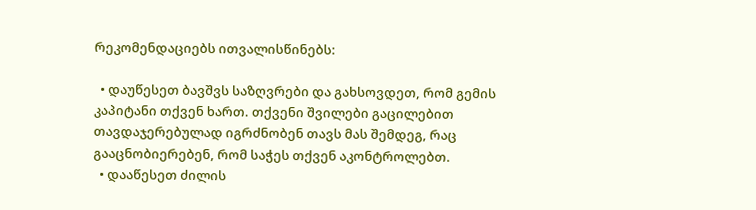რეკომენდაციებს ითვალისწინებს:

  • დაუწესეთ ბავშვს საზღვრები და გახსოვდეთ, რომ გემის კაპიტანი თქვენ ხართ. თქვენი შვილები გაცილებით თავდაჯერებულად იგრძნობენ თავს მას შემდეგ, რაც გააცნობიერებენ, რომ საჭეს თქვენ აკონტროლებთ.
  • დააწესეთ ძილის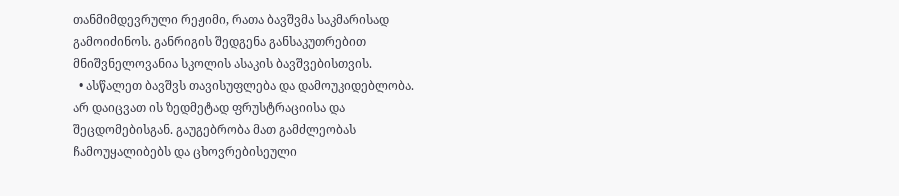თანმიმდევრული რეჟიმი, რათა ბავშვმა საკმარისად გამოიძინოს. განრიგის შედგენა განსაკუთრებით მნიშვნელოვანია სკოლის ასაკის ბავშვებისთვის.
  • ასწალეთ ბავშვს თავისუფლება და დამოუკიდებლობა. არ დაიცვათ ის ზედმეტად ფრუსტრაციისა და შეცდომებისგან. გაუგებრობა მათ გამძლეობას ჩამოუყალიბებს და ცხოვრებისეული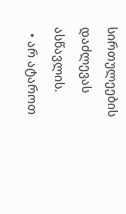სირთულეების დაძლევას ასწავლის.
  • არ ატაროთ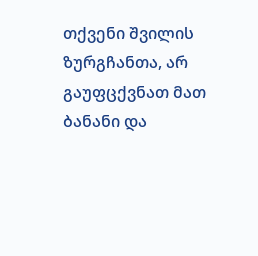თქვენი შვილის ზურგჩანთა, არ გაუფცქვნათ მათ ბანანი და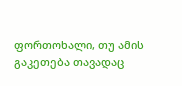ფორთოხალი, თუ ამის გაკეთება თავადაც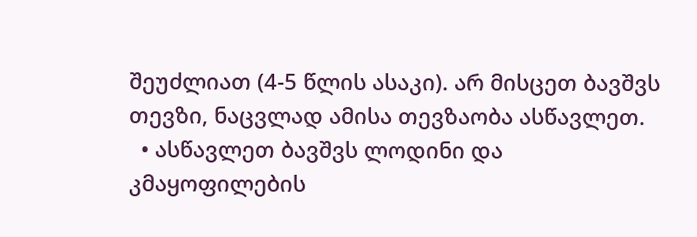შეუძლიათ (4-5 წლის ასაკი). არ მისცეთ ბავშვს თევზი, ნაცვლად ამისა თევზაობა ასწავლეთ.
  • ასწავლეთ ბავშვს ლოდინი და კმაყოფილების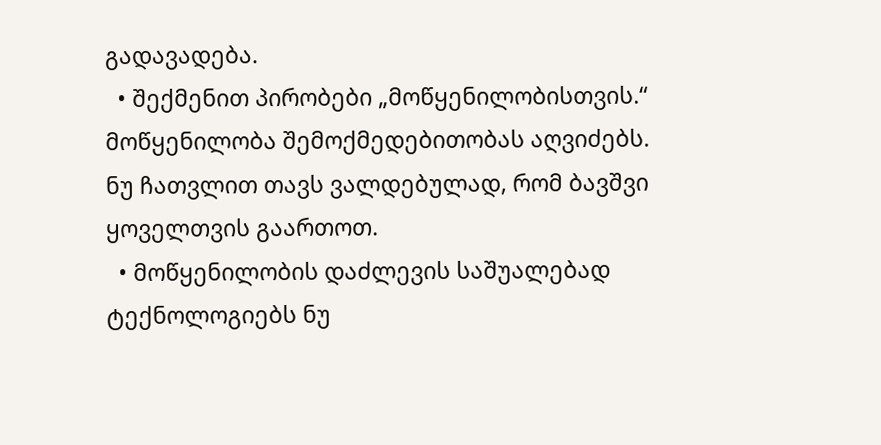გადავადება.
  • შექმენით პირობები „მოწყენილობისთვის.“ მოწყენილობა შემოქმედებითობას აღვიძებს. ნუ ჩათვლით თავს ვალდებულად, რომ ბავშვი ყოველთვის გაართოთ.
  • მოწყენილობის დაძლევის საშუალებად ტექნოლოგიებს ნუ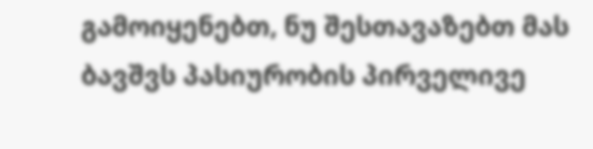გამოიყენებთ, ნუ შესთავაზებთ მას ბავშვს პასიურობის პირველივე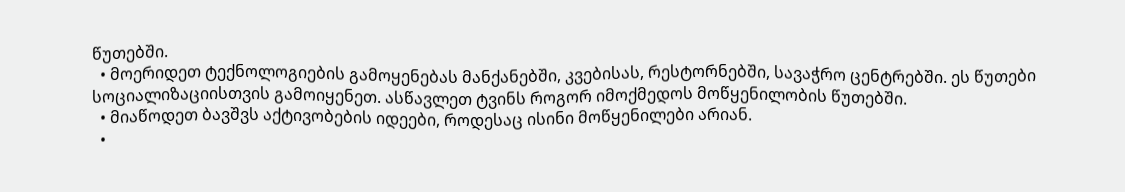წუთებში.
  • მოერიდეთ ტექნოლოგიების გამოყენებას მანქანებში, კვებისას, რესტორნებში, სავაჭრო ცენტრებში. ეს წუთები სოციალიზაციისთვის გამოიყენეთ. ასწავლეთ ტვინს როგორ იმოქმედოს მოწყენილობის წუთებში.
  • მიაწოდეთ ბავშვს აქტივობების იდეები, როდესაც ისინი მოწყენილები არიან.
  •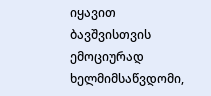იყავით ბავშვისთვის ემოციურად ხელმიმსაწვდომი,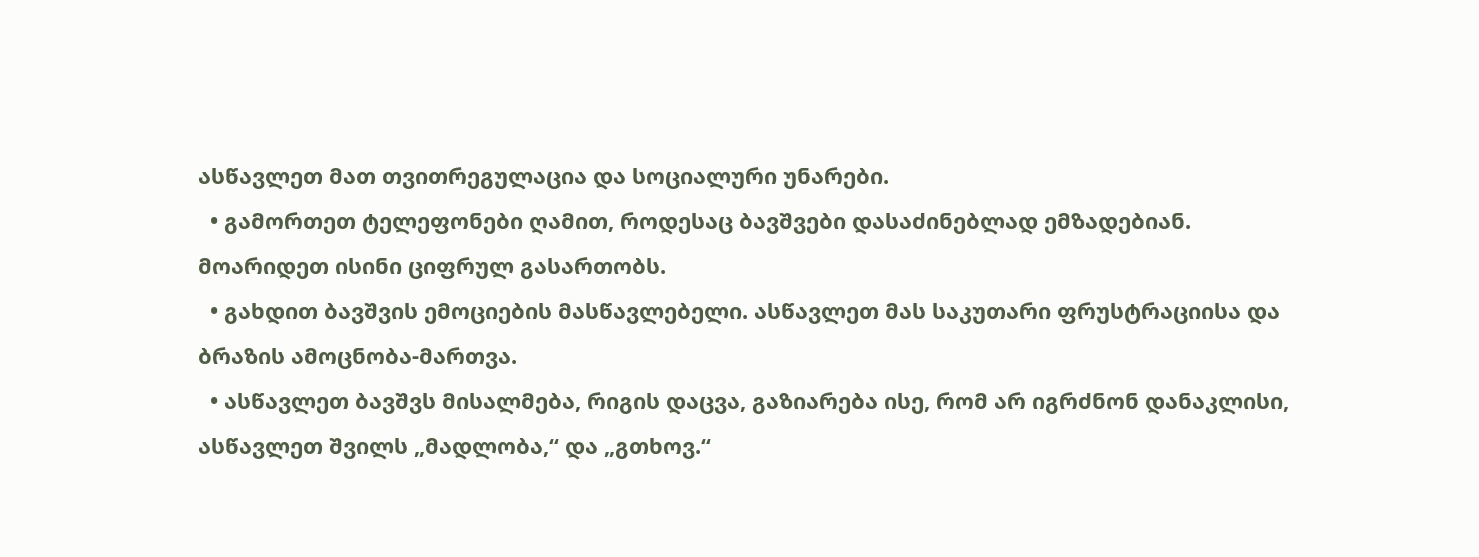ასწავლეთ მათ თვითრეგულაცია და სოციალური უნარები.
  • გამორთეთ ტელეფონები ღამით, როდესაც ბავშვები დასაძინებლად ემზადებიან. მოარიდეთ ისინი ციფრულ გასართობს.
  • გახდით ბავშვის ემოციების მასწავლებელი. ასწავლეთ მას საკუთარი ფრუსტრაციისა და ბრაზის ამოცნობა-მართვა.
  • ასწავლეთ ბავშვს მისალმება, რიგის დაცვა, გაზიარება ისე, რომ არ იგრძნონ დანაკლისი, ასწავლეთ შვილს „მადლობა,“ და „გთხოვ.“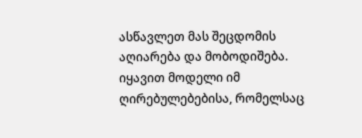ასწავლეთ მას შეცდომის აღიარება და მობოდიშება. იყავით მოდელი იმ ღირებულებებისა, რომელსაც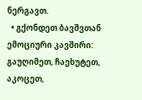ნერგავთ.
  • გქონდეთ ბავშვთან ემოციური კავშირი: გაუღიმეთ, ჩაეხუტეთ, აკოცეთ,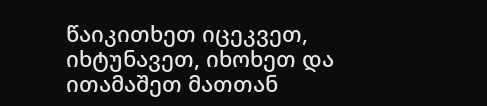წაიკითხეთ იცეკვეთ, იხტუნავეთ, იხოხეთ და ითამაშეთ მათთან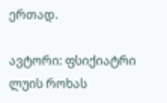ერთად.

ავტორი: ფსიქიატრი ლუის როხას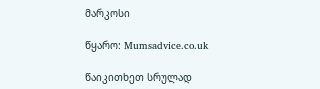მარკოსი

წყარო: Mumsadvice.co.uk

წაიკითხეთ სრულად